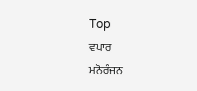Top
ਵਪਾਰ
ਮਨੋਰੰਜਨ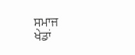ਸਮਾਜ
ਖੇਡਾਂ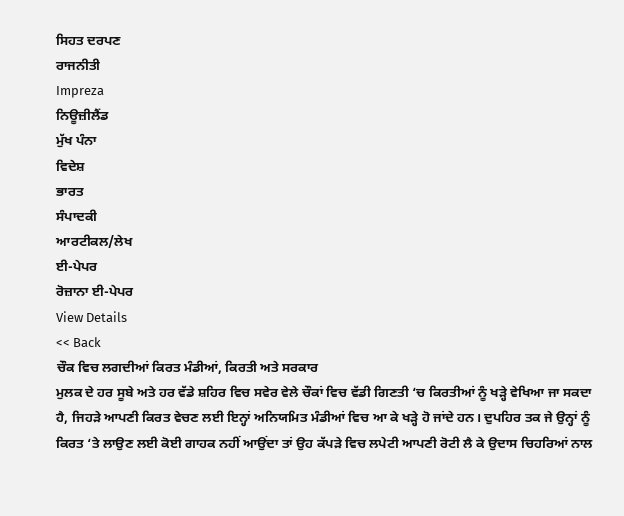ਸਿਹਤ ਦਰਪਣ
ਰਾਜਨੀਤੀ
Impreza
ਨਿਊਜ਼ੀਲੈਂਡ
ਮੁੱਖ ਪੰਨਾ
ਵਿਦੇਸ਼
ਭਾਰਤ
ਸੰਪਾਦਕੀ
ਆਰਟੀਕਲ/ਲੇਖ
ਈ-ਪੇਪਰ
ਰੋਜ਼ਾਨਾ ਈ-ਪੇਪਰ
View Details
<< Back
ਚੌਕ ਵਿਚ ਲਗਦੀਆਂ ਕਿਰਤ ਮੰਡੀਆਂ, ਕਿਰਤੀ ਅਤੇ ਸਰਕਾਰ
ਮੁਲਕ ਦੇ ਹਰ ਸੂਬੇ ਅਤੇ ਹਰ ਵੱਡੇ ਸ਼ਹਿਰ ਵਿਚ ਸਵੇਰ ਵੇਲੇ ਚੌਕਾਂ ਵਿਚ ਵੱਡੀ ਗਿਣਤੀ ‘ਚ ਕਿਰਤੀਆਂ ਨੂੰ ਖੜ੍ਹੇ ਵੇਖਿਆ ਜਾ ਸਕਦਾ ਹੈ, ਜਿਹੜੇ ਆਪਣੀ ਕਿਰਤ ਵੇਚਣ ਲਈ ਇਨ੍ਹਾਂ ਅਨਿਯਮਿਤ ਮੰਡੀਆਂ ਵਿਚ ਆ ਕੇ ਖੜ੍ਹੇ ਹੋ ਜਾਂਦੇ ਹਨ। ਦੁਪਹਿਰ ਤਕ ਜੇ ਉਨ੍ਹਾਂ ਨੂੰ ਕਿਰਤ ‘ਤੇ ਲਾਉਣ ਲਈ ਕੋਈ ਗਾਹਕ ਨਹੀਂ ਆਉਂਦਾ ਤਾਂ ਉਹ ਕੱਪੜੇ ਵਿਚ ਲਪੇਟੀ ਆਪਣੀ ਰੋਟੀ ਲੈ ਕੇ ਉਦਾਸ ਚਿਹਰਿਆਂ ਨਾਲ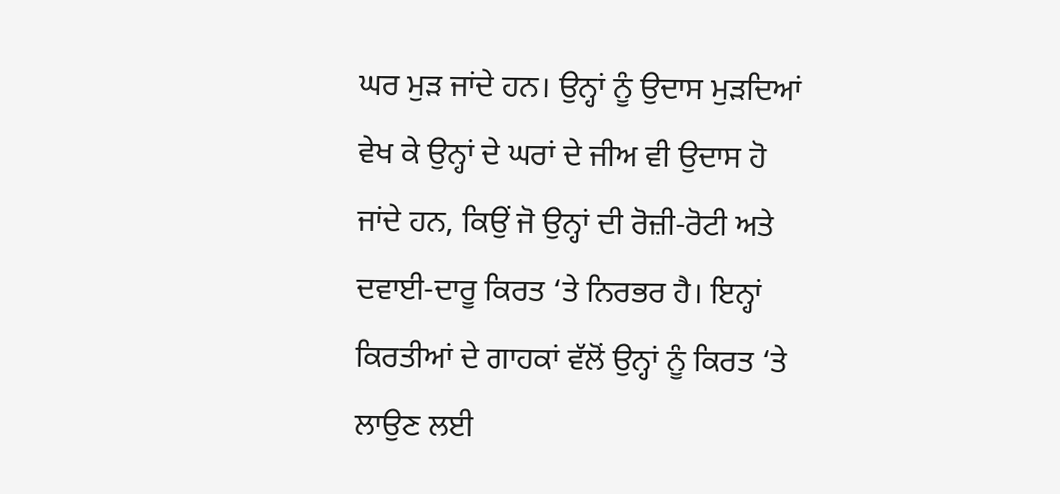ਘਰ ਮੁੜ ਜਾਂਦੇ ਹਨ। ਉਨ੍ਹਾਂ ਨੂੰ ਉਦਾਸ ਮੁੜਦਿਆਂ ਵੇਖ ਕੇ ਉਨ੍ਹਾਂ ਦੇ ਘਰਾਂ ਦੇ ਜੀਅ ਵੀ ਉਦਾਸ ਹੋ ਜਾਂਦੇ ਹਨ, ਕਿਉਂ ਜੋ ਉਨ੍ਹਾਂ ਦੀ ਰੋਜ਼ੀ-ਰੋਟੀ ਅਤੇ ਦਵਾਈ-ਦਾਰੂ ਕਿਰਤ ‘ਤੇ ਨਿਰਭਰ ਹੈ। ਇਨ੍ਹਾਂ ਕਿਰਤੀਆਂ ਦੇ ਗਾਹਕਾਂ ਵੱਲੋਂ ਉਨ੍ਹਾਂ ਨੂੰ ਕਿਰਤ ‘ਤੇ ਲਾਉਣ ਲਈ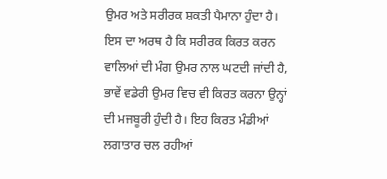ਉਮਰ ਅਤੇ ਸਰੀਰਕ ਸ਼ਕਤੀ ਪੈਮਾਨਾ ਹੁੰਦਾ ਹੈ। ਇਸ ਦਾ ਅਰਥ ਹੈ ਕਿ ਸਰੀਰਕ ਕਿਰਤ ਕਰਨ ਵਾਲਿਆਂ ਦੀ ਮੰਗ ਉਮਰ ਨਾਲ ਘਟਦੀ ਜਾਂਦੀ ਹੈ, ਭਾਵੇਂ ਵਡੇਰੀ ਉਮਰ ਵਿਚ ਵੀ ਕਿਰਤ ਕਰਨਾ ਉਨ੍ਹਾਂ ਦੀ ਮਜਬੂਰੀ ਹੁੰਦੀ ਹੈ। ਇਹ ਕਿਰਤ ਮੰਡੀਆਂ ਲਗਾਤਾਰ ਚਲ ਰਹੀਆਂ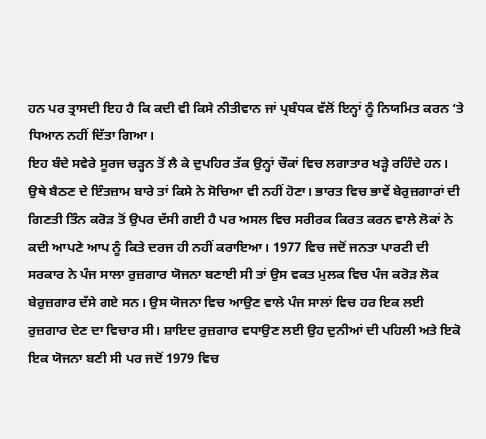ਹਨ ਪਰ ਤ੍ਰਾਸਦੀ ਇਹ ਹੈ ਕਿ ਕਦੀ ਵੀ ਕਿਸੇ ਨੀਤੀਵਾਨ ਜਾਂ ਪ੍ਰਬੰਧਕ ਵੱਲੋਂ ਇਨ੍ਹਾਂ ਨੂੰ ਨਿਯਮਿਤ ਕਰਨ ‘ਤੇ ਧਿਆਨ ਨਹੀਂ ਦਿੱਤਾ ਗਿਆ।
ਇਹ ਬੰਦੇ ਸਵੇਰੇ ਸੂਰਜ ਚੜ੍ਹਨ ਤੋਂ ਲੈ ਕੇ ਦੁਪਹਿਰ ਤੱਕ ਉਨ੍ਹਾਂ ਚੌਕਾਂ ਵਿਚ ਲਗਾਤਾਰ ਖੜ੍ਹੇ ਰਹਿੰਦੇ ਹਨ। ਉਥੇ ਬੈਠਣ ਦੇ ਇੰਤਜ਼ਾਮ ਬਾਰੇ ਤਾਂ ਕਿਸੇ ਨੇ ਸੋਚਿਆ ਵੀ ਨਹੀਂ ਹੋਣਾ। ਭਾਰਤ ਵਿਚ ਭਾਵੇਂ ਬੇਰੁਜ਼ਗਾਰਾਂ ਦੀ ਗਿਣਤੀ ਤਿੰਨ ਕਰੋੜ ਤੋਂ ਉਪਰ ਦੱਸੀ ਗਈ ਹੈ ਪਰ ਅਸਲ ਵਿਚ ਸਰੀਰਕ ਕਿਰਤ ਕਰਨ ਵਾਲੇ ਲੋਕਾਂ ਨੇ ਕਦੀ ਆਪਣੇ ਆਪ ਨੂੰ ਕਿਤੇ ਦਰਜ ਹੀ ਨਹੀਂ ਕਰਾਇਆ। 1977 ਵਿਚ ਜਦੋਂ ਜਨਤਾ ਪਾਰਟੀ ਦੀ ਸਰਕਾਰ ਨੇ ਪੰਜ ਸਾਲਾ ਰੁਜ਼ਗਾਰ ਯੋਜਨਾ ਬਣਾਈ ਸੀ ਤਾਂ ਉਸ ਵਕਤ ਮੁਲਕ ਵਿਚ ਪੰਜ ਕਰੋੜ ਲੋਕ ਬੇਰੁਜ਼ਗਾਰ ਦੱਸੇ ਗਏ ਸਨ। ਉਸ ਯੋਜਨਾ ਵਿਚ ਆਉਣ ਵਾਲੇ ਪੰਜ ਸਾਲਾਂ ਵਿਚ ਹਰ ਇਕ ਲਈ ਰੁਜ਼ਗਾਰ ਦੇਣ ਦਾ ਵਿਚਾਰ ਸੀ। ਸ਼ਾਇਦ ਰੁਜ਼ਗਾਰ ਵਧਾਉਣ ਲਈ ਉਹ ਦੁਨੀਆਂ ਦੀ ਪਹਿਲੀ ਅਤੇ ਇਕੋ ਇਕ ਯੋਜਨਾ ਬਣੀ ਸੀ ਪਰ ਜਦੋਂ 1979 ਵਿਚ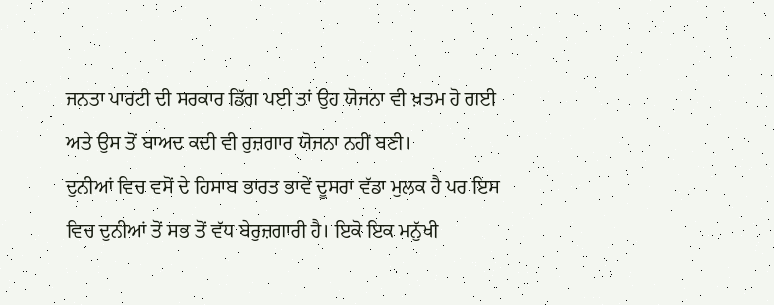ਜਨਤਾ ਪਾਰਟੀ ਦੀ ਸਰਕਾਰ ਡਿੱਗ ਪਈ ਤਾਂ ਉਹ ਯੋਜਨਾ ਵੀ ਖ਼ਤਮ ਹੋ ਗਈ ਅਤੇ ਉਸ ਤੋਂ ਬਾਅਦ ਕਦੀ ਵੀ ਰੁਜ਼ਗਾਰ ਯੋਜਨਾ ਨਹੀਂ ਬਣੀ।
ਦੁਨੀਆਂ ਵਿਚ ਵਸੋਂ ਦੇ ਹਿਸਾਬ ਭਾਰਤ ਭਾਵੇਂ ਦੂਸਰਾ ਵੱਡਾ ਮੁਲਕ ਹੈ ਪਰ ਇਸ ਵਿਚ ਦੁਨੀਆਂ ਤੋਂ ਸਭ ਤੋਂ ਵੱਧ ਬੇਰੁਜ਼ਗਾਰੀ ਹੈ। ਇਕੋ ਇਕ ਮਨੁੱਖੀ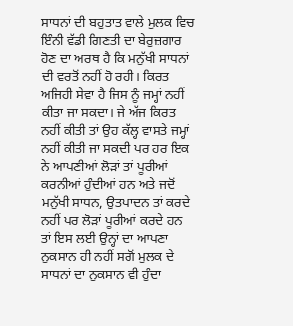ਸਾਧਨਾਂ ਦੀ ਬਹੁਤਾਤ ਵਾਲੇ ਮੁਲਕ ਵਿਚ ਇੰਨੀ ਵੱਡੀ ਗਿਣਤੀ ਦਾ ਬੇਰੁਜ਼ਗਾਰ ਹੋਣ ਦਾ ਅਰਥ ਹੈ ਕਿ ਮਨੁੱਖੀ ਸਾਧਨਾਂ ਦੀ ਵਰਤੋਂ ਨਹੀਂ ਹੋ ਰਹੀ। ਕਿਰਤ ਅਜਿਹੀ ਸੇਵਾ ਹੈ ਜਿਸ ਨੂੰ ਜਮ੍ਹਾਂ ਨਹੀਂ ਕੀਤਾ ਜਾ ਸਕਦਾ। ਜੇ ਅੱਜ ਕਿਰਤ ਨਹੀਂ ਕੀਤੀ ਤਾਂ ਉਹ ਕੱਲ੍ਹ ਵਾਸਤੇ ਜਮ੍ਹਾਂ ਨਹੀਂ ਕੀਤੀ ਜਾ ਸਕਦੀ ਪਰ ਹਰ ਇਕ ਨੇ ਆਪਣੀਆਂ ਲੋੜਾਂ ਤਾਂ ਪੂਰੀਆਂ ਕਰਨੀਆਂ ਹੁੰਦੀਆਂ ਹਨ ਅਤੇ ਜਦੋਂ ਮਨੁੱਖੀ ਸਾਧਨ, ਉਤਪਾਦਨ ਤਾਂ ਕਰਦੇ ਨਹੀਂ ਪਰ ਲੋੜਾਂ ਪੂਰੀਆਂ ਕਰਦੇ ਹਨ ਤਾਂ ਇਸ ਲਈ ਉਨ੍ਹਾਂ ਦਾ ਆਪਣਾ ਨੁਕਸਾਨ ਹੀ ਨਹੀਂ ਸਗੋਂ ਮੁਲਕ ਦੇ ਸਾਧਨਾਂ ਦਾ ਨੁਕਸਾਨ ਵੀ ਹੁੰਦਾ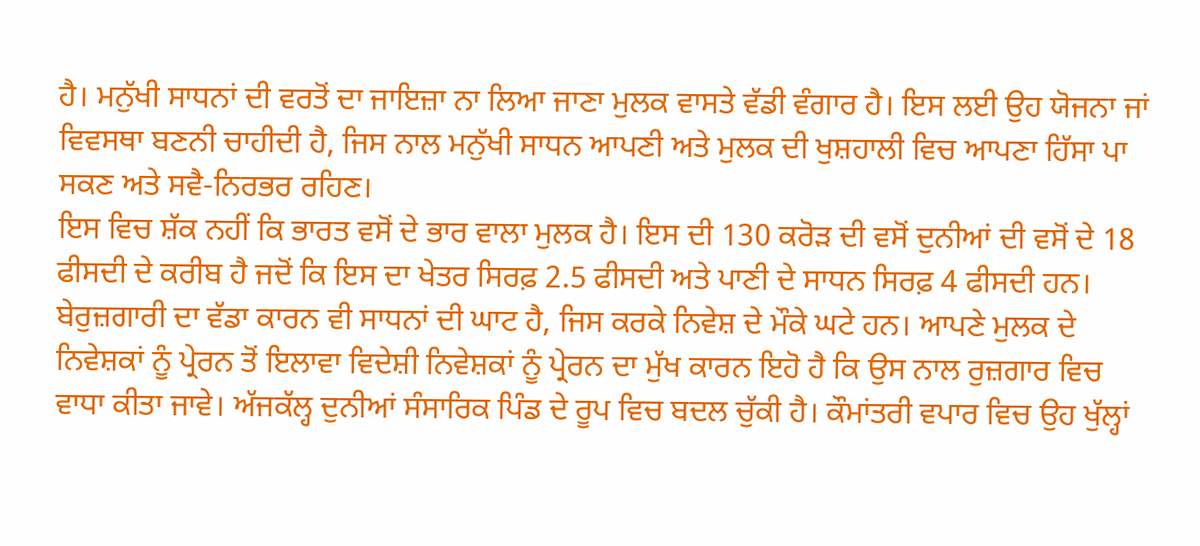ਹੈ। ਮਨੁੱਖੀ ਸਾਧਨਾਂ ਦੀ ਵਰਤੋਂ ਦਾ ਜਾਇਜ਼ਾ ਨਾ ਲਿਆ ਜਾਣਾ ਮੁਲਕ ਵਾਸਤੇ ਵੱਡੀ ਵੰਗਾਰ ਹੈ। ਇਸ ਲਈ ਉਹ ਯੋਜਨਾ ਜਾਂ ਵਿਵਸਥਾ ਬਣਨੀ ਚਾਹੀਦੀ ਹੈ, ਜਿਸ ਨਾਲ ਮਨੁੱਖੀ ਸਾਧਨ ਆਪਣੀ ਅਤੇ ਮੁਲਕ ਦੀ ਖੁਸ਼ਹਾਲੀ ਵਿਚ ਆਪਣਾ ਹਿੱਸਾ ਪਾ ਸਕਣ ਅਤੇ ਸਵੈ-ਨਿਰਭਰ ਰਹਿਣ।
ਇਸ ਵਿਚ ਸ਼ੱਕ ਨਹੀਂ ਕਿ ਭਾਰਤ ਵਸੋਂ ਦੇ ਭਾਰ ਵਾਲਾ ਮੁਲਕ ਹੈ। ਇਸ ਦੀ 130 ਕਰੋੜ ਦੀ ਵਸੋਂ ਦੁਨੀਆਂ ਦੀ ਵਸੋਂ ਦੇ 18 ਫੀਸਦੀ ਦੇ ਕਰੀਬ ਹੈ ਜਦੋਂ ਕਿ ਇਸ ਦਾ ਖੇਤਰ ਸਿਰਫ਼ 2.5 ਫੀਸਦੀ ਅਤੇ ਪਾਣੀ ਦੇ ਸਾਧਨ ਸਿਰਫ਼ 4 ਫੀਸਦੀ ਹਨ। ਬੇਰੁਜ਼ਗਾਰੀ ਦਾ ਵੱਡਾ ਕਾਰਨ ਵੀ ਸਾਧਨਾਂ ਦੀ ਘਾਟ ਹੈ, ਜਿਸ ਕਰਕੇ ਨਿਵੇਸ਼ ਦੇ ਮੌਕੇ ਘਟੇ ਹਨ। ਆਪਣੇ ਮੁਲਕ ਦੇ ਨਿਵੇਸ਼ਕਾਂ ਨੂੰ ਪ੍ਰੇਰਨ ਤੋਂ ਇਲਾਵਾ ਵਿਦੇਸ਼ੀ ਨਿਵੇਸ਼ਕਾਂ ਨੂੰ ਪ੍ਰੇਰਨ ਦਾ ਮੁੱਖ ਕਾਰਨ ਇਹੋ ਹੈ ਕਿ ਉਸ ਨਾਲ ਰੁਜ਼ਗਾਰ ਵਿਚ ਵਾਧਾ ਕੀਤਾ ਜਾਵੇ। ਅੱਜਕੱਲ੍ਹ ਦੁਨੀਆਂ ਸੰਸਾਰਿਕ ਪਿੰਡ ਦੇ ਰੂਪ ਵਿਚ ਬਦਲ ਚੁੱਕੀ ਹੈ। ਕੌਮਾਂਤਰੀ ਵਪਾਰ ਵਿਚ ਉਹ ਖੁੱਲ੍ਹਾਂ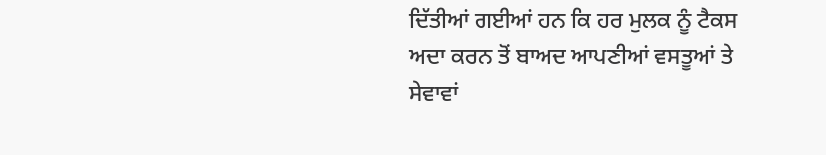ਦਿੱਤੀਆਂ ਗਈਆਂ ਹਨ ਕਿ ਹਰ ਮੁਲਕ ਨੂੰ ਟੈਕਸ ਅਦਾ ਕਰਨ ਤੋਂ ਬਾਅਦ ਆਪਣੀਆਂ ਵਸਤੂਆਂ ਤੇ ਸੇਵਾਵਾਂ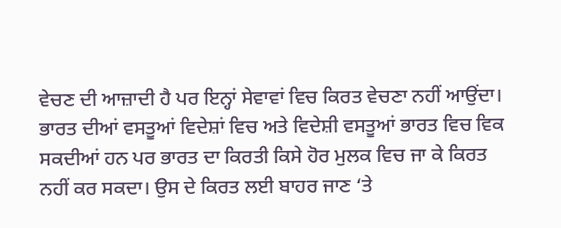ਵੇਚਣ ਦੀ ਆਜ਼ਾਦੀ ਹੈ ਪਰ ਇਨ੍ਹਾਂ ਸੇਵਾਵਾਂ ਵਿਚ ਕਿਰਤ ਵੇਚਣਾ ਨਹੀਂ ਆਉਂਦਾ। ਭਾਰਤ ਦੀਆਂ ਵਸਤੂਆਂ ਵਿਦੇਸ਼ਾਂ ਵਿਚ ਅਤੇ ਵਿਦੇਸ਼ੀ ਵਸਤੂਆਂ ਭਾਰਤ ਵਿਚ ਵਿਕ ਸਕਦੀਆਂ ਹਨ ਪਰ ਭਾਰਤ ਦਾ ਕਿਰਤੀ ਕਿਸੇ ਹੋਰ ਮੁਲਕ ਵਿਚ ਜਾ ਕੇ ਕਿਰਤ ਨਹੀਂ ਕਰ ਸਕਦਾ। ਉਸ ਦੇ ਕਿਰਤ ਲਈ ਬਾਹਰ ਜਾਣ ‘ਤੇ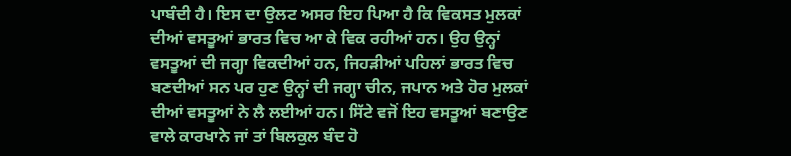ਪਾਬੰਦੀ ਹੈ। ਇਸ ਦਾ ਉਲਟ ਅਸਰ ਇਹ ਪਿਆ ਹੈ ਕਿ ਵਿਕਸਤ ਮੁਲਕਾਂ ਦੀਆਂ ਵਸਤੂਆਂ ਭਾਰਤ ਵਿਚ ਆ ਕੇ ਵਿਕ ਰਹੀਆਂ ਹਨ। ਉਹ ਉਨ੍ਹਾਂ ਵਸਤੂਆਂ ਦੀ ਜਗ੍ਹਾ ਵਿਕਦੀਆਂ ਹਨ, ਜਿਹੜੀਆਂ ਪਹਿਲਾਂ ਭਾਰਤ ਵਿਚ ਬਣਦੀਆਂ ਸਨ ਪਰ ਹੁਣ ਉਨ੍ਹਾਂ ਦੀ ਜਗ੍ਹਾ ਚੀਨ, ਜਪਾਨ ਅਤੇ ਹੋਰ ਮੁਲਕਾਂ ਦੀਆਂ ਵਸਤੂਆਂ ਨੇ ਲੈ ਲਈਆਂ ਹਨ। ਸਿੱਟੇ ਵਜੋਂ ਇਹ ਵਸਤੂਆਂ ਬਣਾਉਣ ਵਾਲੇ ਕਾਰਖਾਨੇ ਜਾਂ ਤਾਂ ਬਿਲਕੁਲ ਬੰਦ ਹੋ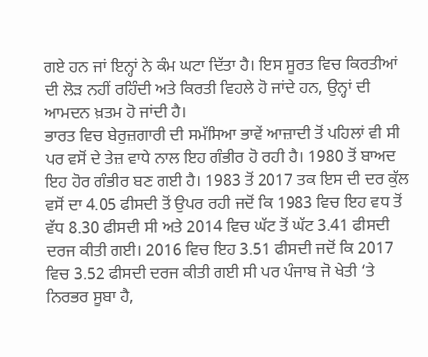ਗਏ ਹਨ ਜਾਂ ਇਨ੍ਹਾਂ ਨੇ ਕੰਮ ਘਟਾ ਦਿੱਤਾ ਹੈ। ਇਸ ਸੂਰਤ ਵਿਚ ਕਿਰਤੀਆਂ ਦੀ ਲੋੜ ਨਹੀਂ ਰਹਿੰਦੀ ਅਤੇ ਕਿਰਤੀ ਵਿਹਲੇ ਹੋ ਜਾਂਦੇ ਹਨ, ਉਨ੍ਹਾਂ ਦੀ ਆਮਦਨ ਖ਼ਤਮ ਹੋ ਜਾਂਦੀ ਹੈ।
ਭਾਰਤ ਵਿਚ ਬੇਰੁਜ਼ਗਾਰੀ ਦੀ ਸਮੱਸਿਆ ਭਾਵੇਂ ਆਜ਼ਾਦੀ ਤੋਂ ਪਹਿਲਾਂ ਵੀ ਸੀ ਪਰ ਵਸੋਂ ਦੇ ਤੇਜ਼ ਵਾਧੇ ਨਾਲ ਇਹ ਗੰਭੀਰ ਹੋ ਰਹੀ ਹੈ। 1980 ਤੋਂ ਬਾਅਦ ਇਹ ਹੋਰ ਗੰਭੀਰ ਬਣ ਗਈ ਹੈ। 1983 ਤੋਂ 2017 ਤਕ ਇਸ ਦੀ ਦਰ ਕੁੱਲ ਵਸੋਂ ਦਾ 4.05 ਫੀਸਦੀ ਤੋਂ ਉਪਰ ਰਹੀ ਜਦੋਂ ਕਿ 1983 ਵਿਚ ਇਹ ਵਧ ਤੋਂ ਵੱਧ 8.30 ਫੀਸਦੀ ਸੀ ਅਤੇ 2014 ਵਿਚ ਘੱਟ ਤੋਂ ਘੱਟ 3.41 ਫੀਸਦੀ ਦਰਜ ਕੀਤੀ ਗਈ। 2016 ਵਿਚ ਇਹ 3.51 ਫੀਸਦੀ ਜਦੋਂ ਕਿ 2017 ਵਿਚ 3.52 ਫੀਸਦੀ ਦਰਜ ਕੀਤੀ ਗਈ ਸੀ ਪਰ ਪੰਜਾਬ ਜੋ ਖੇਤੀ ‘ਤੇ ਨਿਰਭਰ ਸੂਬਾ ਹੈ,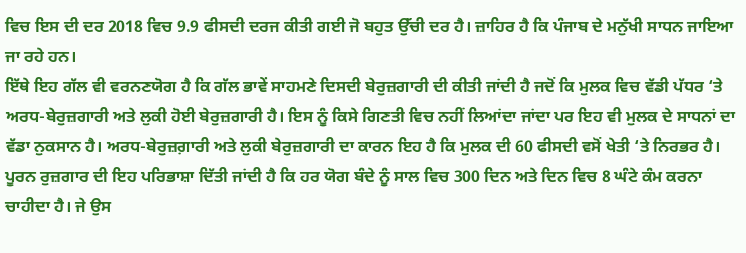ਵਿਚ ਇਸ ਦੀ ਦਰ 2018 ਵਿਚ 9.9 ਫੀਸਦੀ ਦਰਜ ਕੀਤੀ ਗਈ ਜੋ ਬਹੁਤ ਉੱਚੀ ਦਰ ਹੈ। ਜ਼ਾਹਿਰ ਹੈ ਕਿ ਪੰਜਾਬ ਦੇ ਮਨੁੱਖੀ ਸਾਧਨ ਜਾਇਆ ਜਾ ਰਹੇ ਹਨ।
ਇੱਥੇ ਇਹ ਗੱਲ ਵੀ ਵਰਨਣਯੋਗ ਹੈ ਕਿ ਗੱਲ ਭਾਵੇਂ ਸਾਹਮਣੇ ਦਿਸਦੀ ਬੇਰੁਜ਼ਗਾਰੀ ਦੀ ਕੀਤੀ ਜਾਂਦੀ ਹੈ ਜਦੋਂ ਕਿ ਮੁਲਕ ਵਿਚ ਵੱਡੀ ਪੱਧਰ ‘ਤੇ ਅਰਧ-ਬੇਰੁਜ਼ਗਾਰੀ ਅਤੇ ਲੁਕੀ ਹੋਈ ਬੇਰੁਜ਼ਗਾਰੀ ਹੈ। ਇਸ ਨੂੰ ਕਿਸੇ ਗਿਣਤੀ ਵਿਚ ਨਹੀਂ ਲਿਆਂਦਾ ਜਾਂਦਾ ਪਰ ਇਹ ਵੀ ਮੁਲਕ ਦੇ ਸਾਧਨਾਂ ਦਾ ਵੱਡਾ ਨੁਕਸਾਨ ਹੈ। ਅਰਧ-ਬੇਰੁਜ਼ਗ਼ਾਰੀ ਅਤੇ ਲੁਕੀ ਬੇਰੁਜ਼ਗਾਰੀ ਦਾ ਕਾਰਨ ਇਹ ਹੈ ਕਿ ਮੁਲਕ ਦੀ 60 ਫੀਸਦੀ ਵਸੋਂ ਖੇਤੀ ‘ਤੇ ਨਿਰਭਰ ਹੈ। ਪੂਰਨ ਰੁਜ਼ਗਾਰ ਦੀ ਇਹ ਪਰਿਭਾਸ਼ਾ ਦਿੱਤੀ ਜਾਂਦੀ ਹੈ ਕਿ ਹਰ ਯੋਗ ਬੰਦੇ ਨੂੰ ਸਾਲ ਵਿਚ 300 ਦਿਨ ਅਤੇ ਦਿਨ ਵਿਚ 8 ਘੰਟੇ ਕੰਮ ਕਰਨਾ ਚਾਹੀਦਾ ਹੈ। ਜੇ ਉਸ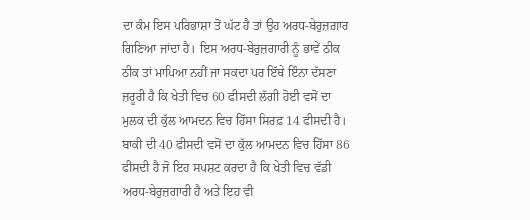ਦਾ ਕੰਮ ਇਸ ਪਰਿਭਾਸ਼ਾ ਤੋਂ ਘੱਟ ਹੈ ਤਾਂ ਉਹ ਅਰਧ-ਬੇਰੁਜ਼ਗ਼ਾਰ ਗਿਣਿਆ ਜਾਂਦਾ ਹੈ। ਇਸ ਅਰਧ-ਬੇਰੁਜ਼ਗਾਰੀ ਨੂੰ ਭਾਵੇਂ ਠੀਕ ਠੀਕ ਤਾਂ ਮਾਪਿਆ ਨਹੀਂ ਜਾ ਸਕਦਾ ਪਰ ਇੱਥੇ ਇੰਨਾ ਦੱਸਣਾ ਜ਼ਰੂਰੀ ਹੈ ਕਿ ਖੇਤੀ ਵਿਚ 60 ਫੀਸਦੀ ਲੱਗੀ ਹੋਈ ਵਸੋਂ ਦਾ ਮੁਲਕ ਦੀ ਕੁੱਲ ਆਮਦਨ ਵਿਚ ਹਿੱਸਾ ਸਿਰਫ਼ 14 ਫੀਸਦੀ ਹੈ। ਬਾਕੀ ਦੀ 40 ਫੀਸਦੀ ਵਸੋਂ ਦਾ ਕੁੱਲ ਆਮਦਨ ਵਿਚ ਹਿੱਸਾ 86 ਫੀਸਦੀ ਹੈ ਜੋ ਇਹ ਸਪਸ਼ਟ ਕਰਦਾ ਹੈ ਕਿ ਖੇਤੀ ਵਿਚ ਵੱਡੀ ਅਰਧ-ਬੇਰੁਜ਼ਗਾਰੀ ਹੈ ਅਤੇ ਇਹ ਵੀ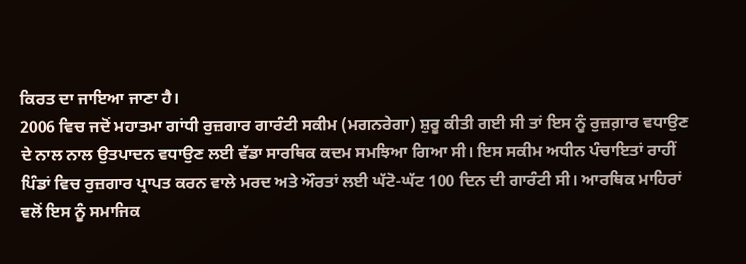ਕਿਰਤ ਦਾ ਜਾਇਆ ਜਾਣਾ ਹੈ।
2006 ਵਿਚ ਜਦੋਂ ਮਹਾਤਮਾ ਗਾਂਧੀ ਰੁਜ਼ਗਾਰ ਗਾਰੰਟੀ ਸਕੀਮ (ਮਗਨਰੇਗਾ) ਸ਼ੁਰੂ ਕੀਤੀ ਗਈ ਸੀ ਤਾਂ ਇਸ ਨੂੰ ਰੁਜ਼ਗ਼ਾਰ ਵਧਾਉਣ ਦੇ ਨਾਲ ਨਾਲ ਉਤਪਾਦਨ ਵਧਾਉਣ ਲਈ ਵੱਡਾ ਸਾਰਥਿਕ ਕਦਮ ਸਮਝਿਆ ਗਿਆ ਸੀ। ਇਸ ਸਕੀਮ ਅਧੀਨ ਪੰਚਾਇਤਾਂ ਰਾਹੀਂ ਪਿੰਡਾਂ ਵਿਚ ਰੁਜ਼ਗਾਰ ਪ੍ਰਾਪਤ ਕਰਨ ਵਾਲੇ ਮਰਦ ਅਤੇ ਔਰਤਾਂ ਲਈ ਘੱਟੋ-ਘੱਟ 100 ਦਿਨ ਦੀ ਗਾਰੰਟੀ ਸੀ। ਆਰਥਿਕ ਮਾਹਿਰਾਂ ਵਲੋਂ ਇਸ ਨੂੰ ਸਮਾਜਿਕ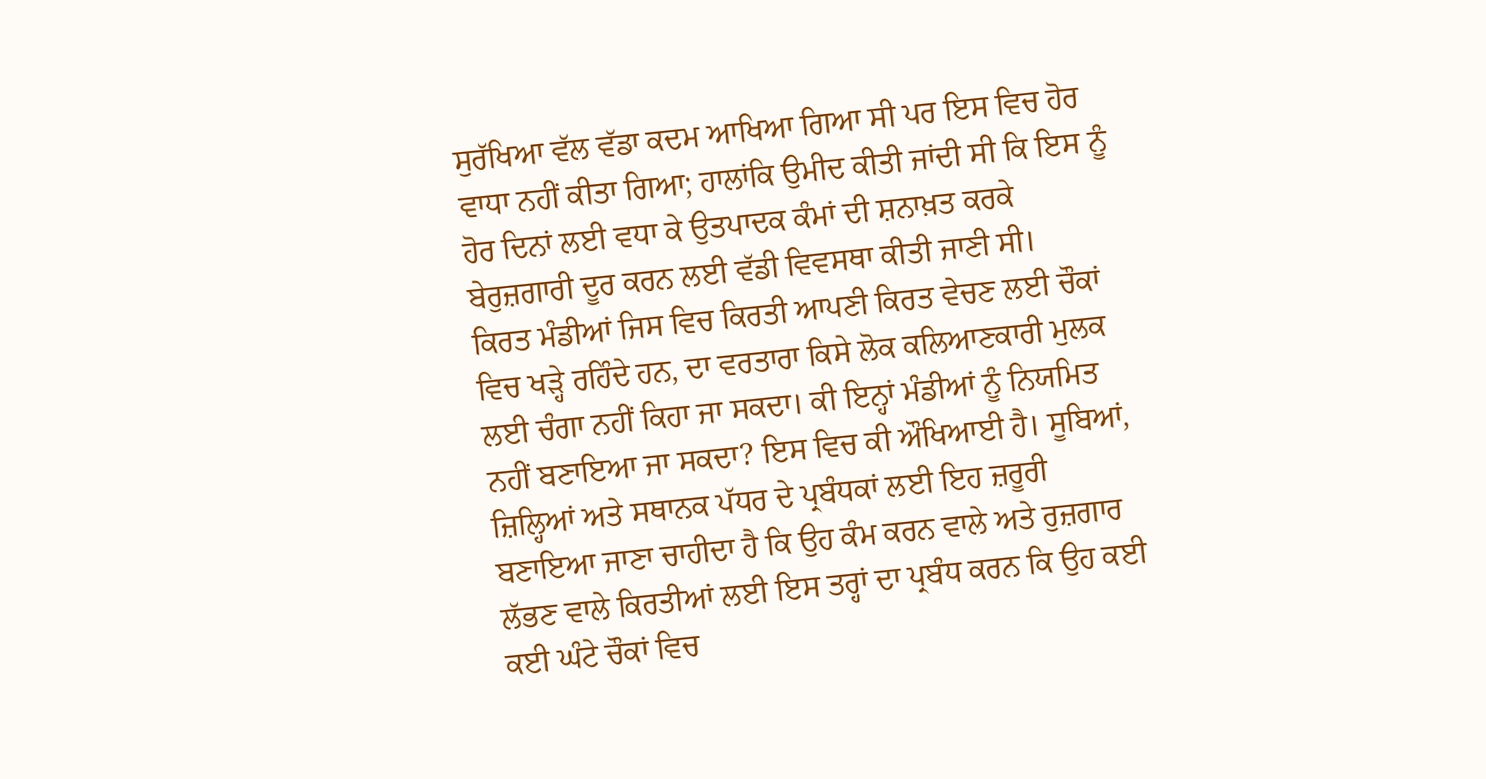ਸੁਰੱਖਿਆ ਵੱਲ ਵੱਡਾ ਕਦਮ ਆਖਿਆ ਗਿਆ ਸੀ ਪਰ ਇਸ ਵਿਚ ਹੋਰ ਵਾਧਾ ਨਹੀਂ ਕੀਤਾ ਗਿਆ; ਹਾਲਾਂਕਿ ਉਮੀਦ ਕੀਤੀ ਜਾਂਦੀ ਸੀ ਕਿ ਇਸ ਨੂੰ ਹੋਰ ਦਿਨਾਂ ਲਈ ਵਧਾ ਕੇ ਉਤਪਾਦਕ ਕੰਮਾਂ ਦੀ ਸ਼ਨਾਖ਼ਤ ਕਰਕੇ ਬੇਰੁਜ਼ਗਾਰੀ ਦੂਰ ਕਰਨ ਲਈ ਵੱਡੀ ਵਿਵਸਥਾ ਕੀਤੀ ਜਾਣੀ ਸੀ।
ਕਿਰਤ ਮੰਡੀਆਂ ਜਿਸ ਵਿਚ ਕਿਰਤੀ ਆਪਣੀ ਕਿਰਤ ਵੇਚਣ ਲਈ ਚੌਕਾਂ ਵਿਚ ਖੜ੍ਹੇ ਰਹਿੰਦੇ ਹਨ, ਦਾ ਵਰਤਾਰਾ ਕਿਸੇ ਲੋਕ ਕਲਿਆਣਕਾਰੀ ਮੁਲਕ ਲਈ ਚੰਗਾ ਨਹੀਂ ਕਿਹਾ ਜਾ ਸਕਦਾ। ਕੀ ਇਨ੍ਹਾਂ ਮੰਡੀਆਂ ਨੂੰ ਨਿਯਮਿਤ ਨਹੀਂ ਬਣਾਇਆ ਜਾ ਸਕਦਾ? ਇਸ ਵਿਚ ਕੀ ਔਖਿਆਈ ਹੈ। ਸੂਬਿਆਂ, ਜ਼ਿਲ੍ਹਿਆਂ ਅਤੇ ਸਥਾਨਕ ਪੱਧਰ ਦੇ ਪ੍ਰਬੰਧਕਾਂ ਲਈ ਇਹ ਜ਼ਰੂਰੀ ਬਣਾਇਆ ਜਾਣਾ ਚਾਹੀਦਾ ਹੈ ਕਿ ਉਹ ਕੰਮ ਕਰਨ ਵਾਲੇ ਅਤੇ ਰੁਜ਼ਗਾਰ ਲੱਭਣ ਵਾਲੇ ਕਿਰਤੀਆਂ ਲਈ ਇਸ ਤਰ੍ਹਾਂ ਦਾ ਪ੍ਰਬੰਧ ਕਰਨ ਕਿ ਉਹ ਕਈ ਕਈ ਘੰਟੇ ਚੌਕਾਂ ਵਿਚ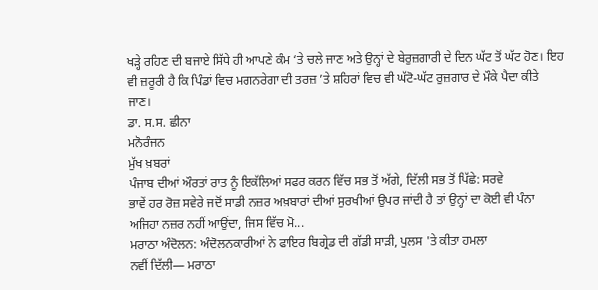ਖੜ੍ਹੇ ਰਹਿਣ ਦੀ ਬਜਾਏ ਸਿੱਧੇ ਹੀ ਆਪਣੇ ਕੰਮ ‘ਤੇ ਚਲੇ ਜਾਣ ਅਤੇ ਉਨ੍ਹਾਂ ਦੇ ਬੇਰੁਜ਼ਗਾਰੀ ਦੇ ਦਿਨ ਘੱਟ ਤੋਂ ਘੱਟ ਹੋਣ। ਇਹ ਵੀ ਜ਼ਰੂਰੀ ਹੈ ਕਿ ਪਿੰਡਾਂ ਵਿਚ ਮਗਨਰੇਗਾ ਦੀ ਤਰਜ਼ ’ਤੇ ਸ਼ਹਿਰਾਂ ਵਿਚ ਵੀ ਘੱਟੋ-ਘੱਟ ਰੁਜ਼ਗਾਰ ਦੇ ਮੌਕੇ ਪੈਦਾ ਕੀਤੇ ਜਾਣ।
ਡਾ. ਸ.ਸ. ਛੀਨਾ
ਮਨੋਰੰਜਨ
ਮੁੱਖ ਖ਼ਬਰਾਂ
ਪੰਜਾਬ ਦੀਆਂ ਔਰਤਾਂ ਰਾਤ ਨੂੰ ਇਕੱਲਿਆਂ ਸਫਰ ਕਰਨ ਵਿੱਚ ਸਭ ਤੋਂ ਅੱਗੇ, ਦਿੱਲੀ ਸਭ ਤੋਂ ਪਿੱਛੇ: ਸਰਵੇ
ਭਾਵੇਂ ਹਰ ਰੋਜ਼ ਸਵੇਰੇ ਜਦੋਂ ਸਾਡੀ ਨਜ਼ਰ ਅਖ਼ਬਾਰਾਂ ਦੀਆਂ ਸੁਰਖੀਆਂ ਉਪਰ ਜਾਂਦੀ ਹੈ ਤਾਂ ਉਨ੍ਹਾਂ ਦਾ ਕੋਈ ਵੀ ਪੰਨਾ ਅਜਿਹਾ ਨਜ਼ਰ ਨਹੀਂ ਆਉਂਦਾ, ਜਿਸ ਵਿੱਚ ਮੋ...
ਮਰਾਠਾ ਅੰਦੋਲਨ: ਅੰਦੋਲਨਕਾਰੀਆਂ ਨੇ ਫਾਇਰ ਬਿਗ੍ਰੇਡ ਦੀ ਗੱਡੀ ਸਾੜੀ, ਪੁਲਸ 'ਤੇ ਕੀਤਾ ਹਮਲਾ
ਨਵੀਂ ਦਿੱਲੀ— ਮਰਾਠਾ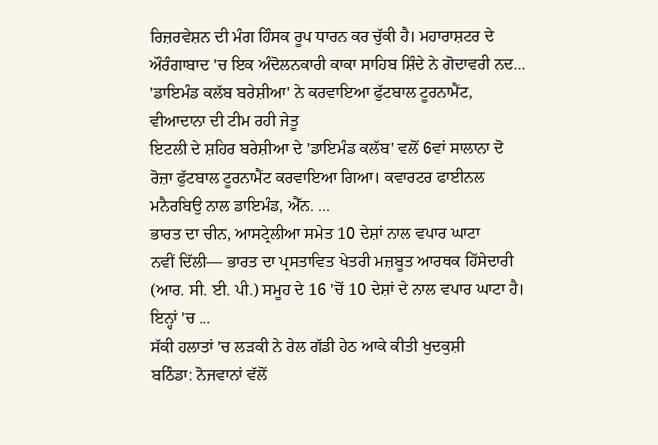ਰਿਜ਼ਰਵੇਸ਼ਨ ਦੀ ਮੰਗ ਹਿੰਸਕ ਰੂਪ ਧਾਰਨ ਕਰ ਚੁੱਕੀ ਹੈ। ਮਹਾਰਾਸ਼ਟਰ ਦੇ ਔਰੰਗਾਬਾਦ 'ਚ ਇਕ ਅੰਦੋਲਨਕਾਰੀ ਕਾਕਾ ਸਾਹਿਬ ਸ਼ਿੰਦੇ ਨੇ ਗੋਦਾਵਰੀ ਨਦ...
'ਡਾਇਮੰਡ ਕਲੱਬ ਬਰੇਸ਼ੀਆ' ਨੇ ਕਰਵਾਇਆ ਫੁੱਟਬਾਲ ਟੂਰਨਾਮੈਂਟ, ਵੀਆਦਾਨਾ ਦੀ ਟੀਮ ਰਹੀ ਜੇਤੂ
ਇਟਲੀ ਦੇ ਸ਼ਹਿਰ ਬਰੇਸ਼ੀਆ ਦੇ 'ਡਾਇਮੰਡ ਕਲੱਬ' ਵਲੋਂ 6ਵਾਂ ਸਾਲਾਨਾ ਦੋ ਰੋਜ਼ਾ ਫੁੱਟਬਾਲ ਟੂਰਨਾਮੈਂਟ ਕਰਵਾਇਆ ਗਿਆ। ਕਵਾਰਟਰ ਫਾਈਨਲ ਮਨੈਰਬਿਉ ਨਾਲ ਡਾਇਮੰਡ, ਐੱਨ. ...
ਭਾਰਤ ਦਾ ਚੀਨ, ਆਸਟ੍ਰੇਲੀਆ ਸਮੇਤ 10 ਦੇਸ਼ਾਂ ਨਾਲ ਵਪਾਰ ਘਾਟਾ
ਨਵੀਂ ਦਿੱਲੀ— ਭਾਰਤ ਦਾ ਪ੍ਰਸਤਾਵਿਤ ਖੇਤਰੀ ਮਜ਼ਬੂਤ ਆਰਥਕ ਹਿੱਸੇਦਾਰੀ (ਆਰ. ਸੀ. ਈ. ਪੀ.) ਸਮੂਹ ਦੇ 16 'ਚੋਂ 10 ਦੇਸ਼ਾਂ ਦੇ ਨਾਲ ਵਪਾਰ ਘਾਟਾ ਹੈ। ਇਨ੍ਹਾਂ 'ਚ ...
ਸੱਕੀ ਹਲਾਤਾਂ 'ਚ ਲੜਕੀ ਨੇ ਰੇਲ ਗੱਡੀ ਹੇਠ ਆਕੇ ਕੀਤੀ ਖੁਦਕੁਸ਼ੀ
ਬਠਿੰਡਾ: ਨੋਜਵਾਨਾਂ ਵੱਲੋਂ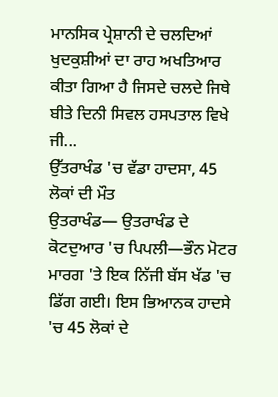ਮਾਨਸਿਕ ਪ੍ਰੇਸ਼ਾਨੀ ਦੇ ਚਲਦਿਆਂ ਖੁਦਕੁਸ਼ੀਆਂ ਦਾ ਰਾਹ ਅਖਤਿਆਰ ਕੀਤਾ ਗਿਆ ਹੈ ਜਿਸਦੇ ਚਲਦੇ ਜਿਥੇ ਬੀਤੇ ਦਿਨੀ ਸਿਵਲ ਹਸਪਤਾਲ ਵਿਖੇ ਜੀ...
ਉੱਤਰਾਖੰਡ 'ਚ ਵੱਡਾ ਹਾਦਸਾ, 45 ਲੋਕਾਂ ਦੀ ਮੌਤ
ਉਤਰਾਖੰਡ— ਉਤਰਾਖੰਡ ਦੇ ਕੋਟਦੁਆਰ 'ਚ ਪਿਪਲੀ—ਭੌਨ ਮੋਟਰ ਮਾਰਗ 'ਤੇ ਇਕ ਨਿੱਜੀ ਬੱਸ ਖੱਡ 'ਚ ਡਿੱਗ ਗਈ। ਇਸ ਭਿਆਨਕ ਹਾਦਸੇ 'ਚ 45 ਲੋਕਾਂ ਦੇ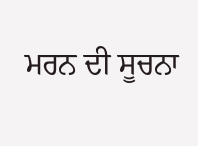ਮਰਨ ਦੀ ਸੂਚਨਾ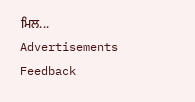ਮਿਲ...
Advertisements
Feedback